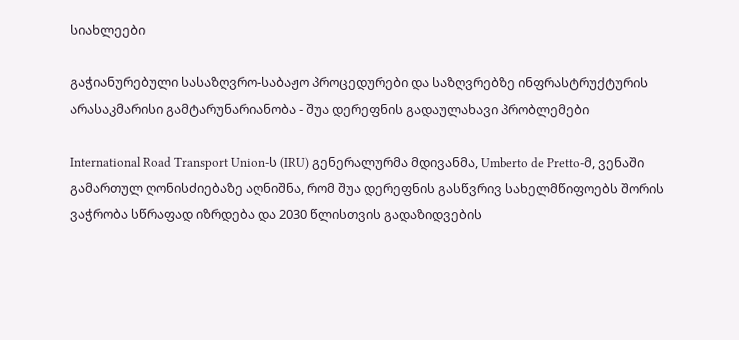სიახლეები

გაჭიანურებული სასაზღვრო-საბაჟო პროცედურები და საზღვრებზე ინფრასტრუქტურის არასაკმარისი გამტარუნარიანობა - შუა დერეფნის გადაულახავი პრობლემები

International Road Transport Union-ს (IRU) გენერალურმა მდივანმა, Umberto de Pretto-მ, ვენაში გამართულ ღონისძიებაზე აღნიშნა, რომ შუა დერეფნის გასწვრივ სახელმწიფოებს შორის ვაჭრობა სწრაფად იზრდება და 2030 წლისთვის გადაზიდვების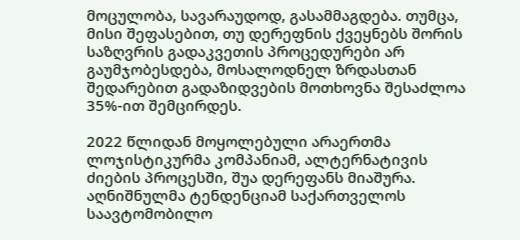მოცულობა, სავარაუდოდ, გასამმაგდება. თუმცა, მისი შეფასებით, თუ დერეფნის ქვეყნებს შორის საზღვრის გადაკვეთის პროცედურები არ გაუმჯობესდება, მოსალოდნელ ზრდასთან შედარებით გადაზიდვების მოთხოვნა შესაძლოა 35%-ით შემცირდეს.

2022 წლიდან მოყოლებული არაერთმა ლოჯისტიკურმა კომპანიამ, ალტერნატივის ძიების პროცესში, შუა დერეფანს მიაშურა. აღნიშნულმა ტენდენციამ საქართველოს საავტომობილო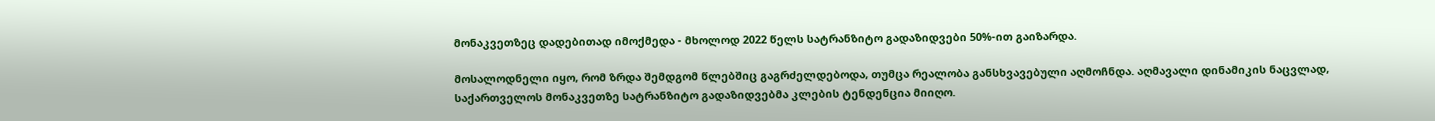მონაკვეთზეც დადებითად იმოქმედა - მხოლოდ 2022 წელს სატრანზიტო გადაზიდვები 50%-ით გაიზარდა.

მოსალოდნელი იყო, რომ ზრდა შემდგომ წლებშიც გაგრძელდებოდა, თუმცა რეალობა განსხვავებული აღმოჩნდა. აღმავალი დინამიკის ნაცვლად, საქართველოს მონაკვეთზე სატრანზიტო გადაზიდვებმა კლების ტენდენცია მიიღო.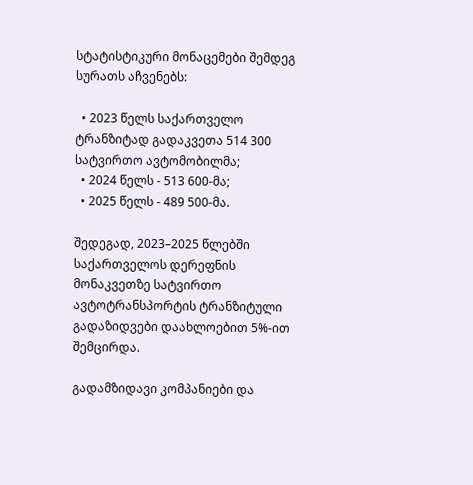სტატისტიკური მონაცემები შემდეგ სურათს აჩვენებს:

  • 2023 წელს საქართველო ტრანზიტად გადაკვეთა 514 300 სატვირთო ავტომობილმა;
  • 2024 წელს - 513 600-მა;
  • 2025 წელს - 489 500-მა.

შედეგად, 2023–2025 წლებში საქართველოს დერეფნის მონაკვეთზე სატვირთო ავტოტრანსპორტის ტრანზიტული გადაზიდვები დაახლოებით 5%-ით შემცირდა.

გადამზიდავი კომპანიები და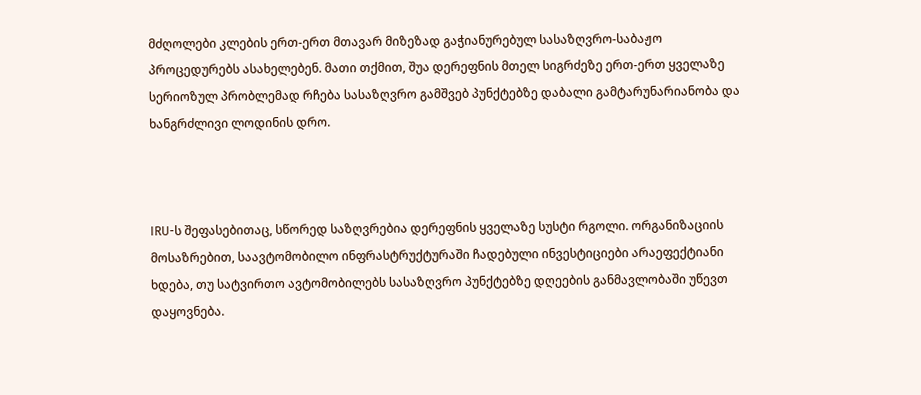მძღოლები კლების ერთ-ერთ მთავარ მიზეზად გაჭიანურებულ სასაზღვრო-საბაჟო პროცედურებს ასახელებენ. მათი თქმით, შუა დერეფნის მთელ სიგრძეზე ერთ-ერთ ყველაზე სერიოზულ პრობლემად რჩება სასაზღვრო გამშვებ პუნქტებზე დაბალი გამტარუნარიანობა და ხანგრძლივი ლოდინის დრო.



IRU-ს შეფასებითაც, სწორედ საზღვრებია დერეფნის ყველაზე სუსტი რგოლი. ორგანიზაციის მოსაზრებით, საავტომობილო ინფრასტრუქტურაში ჩადებული ინვესტიციები არაეფექტიანი ხდება, თუ სატვირთო ავტომობილებს სასაზღვრო პუნქტებზე დღეების განმავლობაში უწევთ დაყოვნება.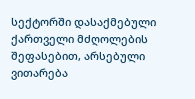სექტორში დასაქმებული ქართველი მძღოლების შეფასებით, არსებული ვითარება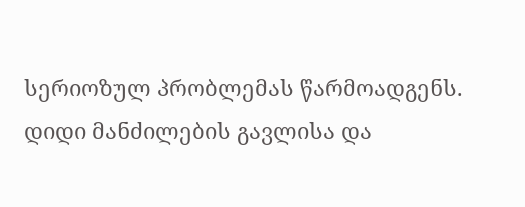სერიოზულ პრობლემას წარმოადგენს. დიდი მანძილების გავლისა და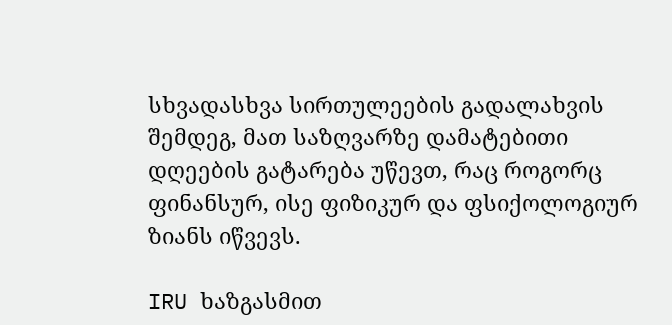სხვადასხვა სირთულეების გადალახვის შემდეგ, მათ საზღვარზე დამატებითი დღეების გატარება უწევთ, რაც როგორც ფინანსურ, ისე ფიზიკურ და ფსიქოლოგიურ ზიანს იწვევს.

IRU ხაზგასმით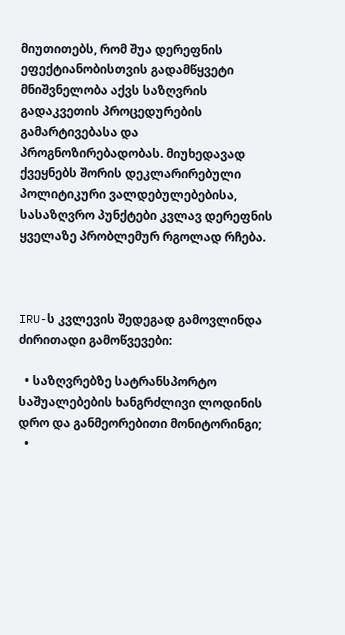მიუთითებს, რომ შუა დერეფნის ეფექტიანობისთვის გადამწყვეტი მნიშვნელობა აქვს საზღვრის გადაკვეთის პროცედურების გამარტივებასა და პროგნოზირებადობას. მიუხედავად ქვეყნებს შორის დეკლარირებული პოლიტიკური ვალდებულებებისა, სასაზღვრო პუნქტები კვლავ დერეფნის ყველაზე პრობლემურ რგოლად რჩება.



IRU-ს კვლევის შედეგად გამოვლინდა ძირითადი გამოწვევები:

  • საზღვრებზე სატრანსპორტო საშუალებების ხანგრძლივი ლოდინის დრო და განმეორებითი მონიტორინგი;
  •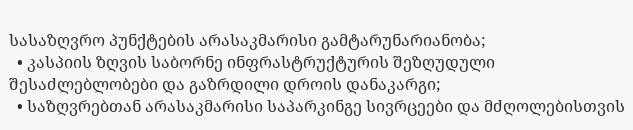სასაზღვრო პუნქტების არასაკმარისი გამტარუნარიანობა;
  • კასპიის ზღვის საბორნე ინფრასტრუქტურის შეზღუდული შესაძლებლობები და გაზრდილი დროის დანაკარგი;
  • საზღვრებთან არასაკმარისი საპარკინგე სივრცეები და მძღოლებისთვის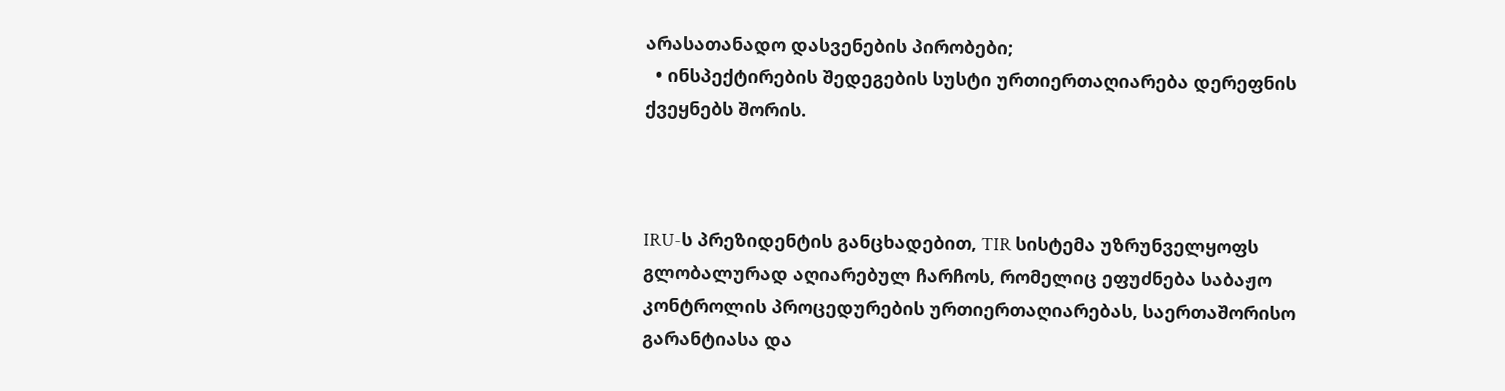არასათანადო დასვენების პირობები;
  • ინსპექტირების შედეგების სუსტი ურთიერთაღიარება დერეფნის ქვეყნებს შორის.



IRU-ს პრეზიდენტის განცხადებით, TIR სისტემა უზრუნველყოფს გლობალურად აღიარებულ ჩარჩოს, რომელიც ეფუძნება საბაჟო კონტროლის პროცედურების ურთიერთაღიარებას, საერთაშორისო გარანტიასა და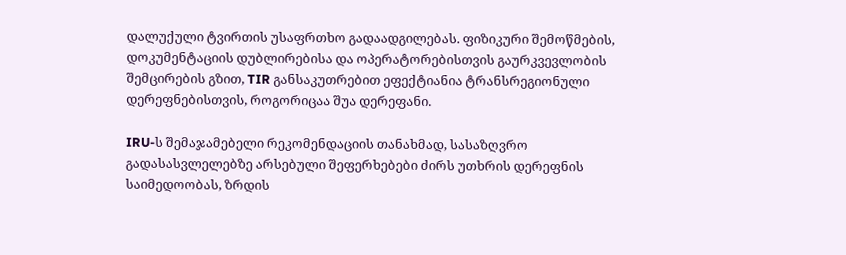დალუქული ტვირთის უსაფრთხო გადაადგილებას. ფიზიკური შემოწმების, დოკუმენტაციის დუბლირებისა და ოპერატორებისთვის გაურკვევლობის შემცირების გზით, TIR განსაკუთრებით ეფექტიანია ტრანსრეგიონული დერეფნებისთვის, როგორიცაა შუა დერეფანი.

IRU-ს შემაჯამებელი რეკომენდაციის თანახმად, სასაზღვრო გადასასვლელებზე არსებული შეფერხებები ძირს უთხრის დერეფნის საიმედოობას, ზრდის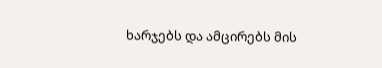ხარჯებს და ამცირებს მის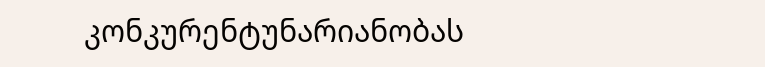კონკურენტუნარიანობას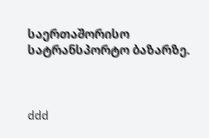საერთაშორისო სატრანსპორტო ბაზარზე.



ddd